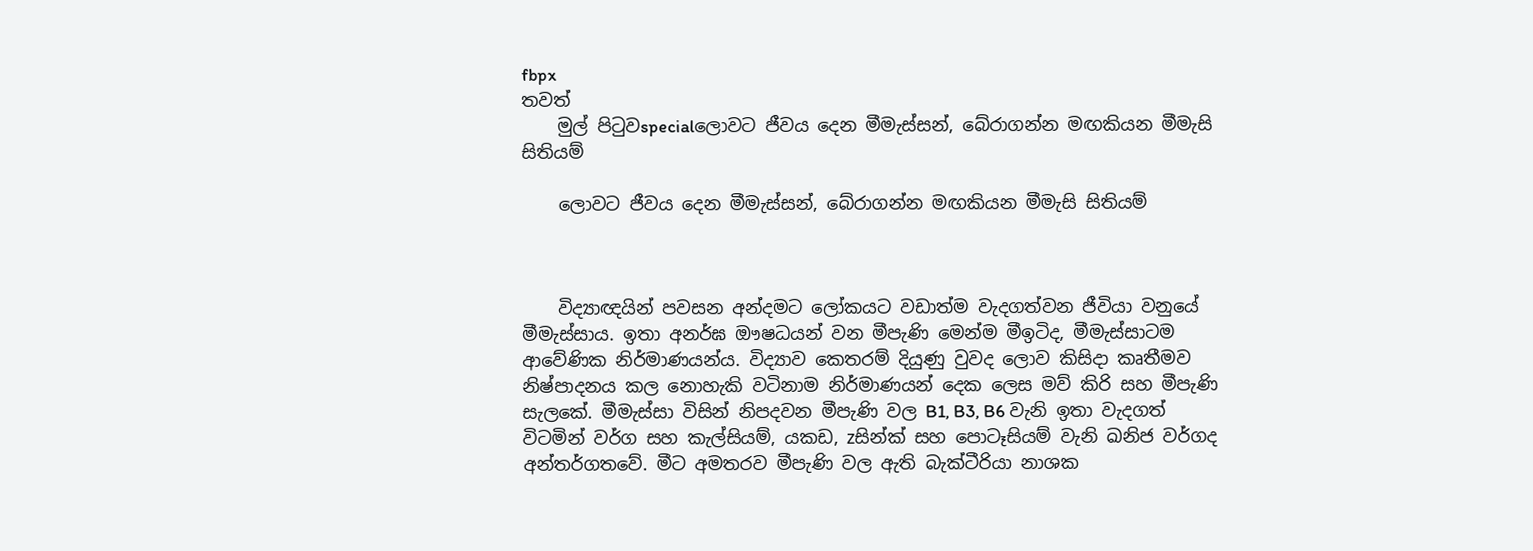fbpx
තවත්
    මුල් පිටුවspecialලොවට ජීවය දෙන මීමැස්සන්, බේරාගන්න මඟකියන මීමැසි සිතියම්

    ලොවට ජීවය දෙන මීමැස්සන්, බේරාගන්න මඟකියන මීමැසි සිතියම්



    විද්‍යාඥයින් පවසන අන්දමට ලෝකයට වඩාත්ම වැදගත්වන ජීවියා වනුයේ මීමැස්සාය. ඉතා අනර්ඝ ඖෂධයන් වන මීපැණි මෙන්ම මීඉටිද, මීමැස්සාටම ආවේණික නිර්මාණයන්ය. විද්‍යාව කෙතරම් දියුණු වුවද ලොව කිසිදා කෘතීමව නිෂ්පාදනය කල නොහැකි වටිනාම නිර්මාණයන් දෙක ලෙස මව් කිරි සහ මීපැණි සැලකේ. මීමැස්සා විසින් නිපදවන මීපැණි වල B1, B3, B6 වැනි ඉතා වැදගත් විටමින් වර්ග සහ කැල්සියම්, යකඩ, zසින්ක් සහ පොටෑසියම් වැනි ඛනිජ වර්ගද අන්තර්ගතවේ. මීට අමතරව මීපැණි වල ඇති බැක්ටීරියා නාශක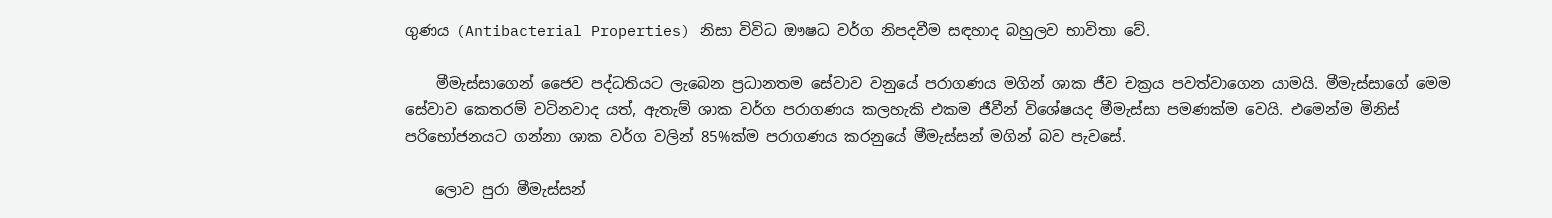ගුණය (Antibacterial Properties) නිසා විවිධ ඖෂධ වර්ග නිපදවීම සඳහාද බහුලව භාවිතා වේ.

    මීමැස්සාගෙන් ජෛව පද්ධතියට ලැබෙන ප්‍රධානතම සේවාව වනුයේ පරාගණය මගින් ශාක ජීව චක්‍රය පවත්වාගෙන යාමයි. මීමැස්සාගේ මෙම සේවාව කෙතරම් වටිනවාද යත්, ඇතැම් ශාක වර්ග පරාගණය කලහැකි එකම ජීවීන් විශේෂයද මීමැස්සා පමණක්ම වෙයි. එමෙන්ම මිනිස් පරිභෝජනයට ගන්නා ශාක වර්ග වලින් 85%ක්ම පරාගණය කරනුයේ මීමැස්සන් මගින් බව පැවසේ.

    ලොව පුරා මීමැස්සන්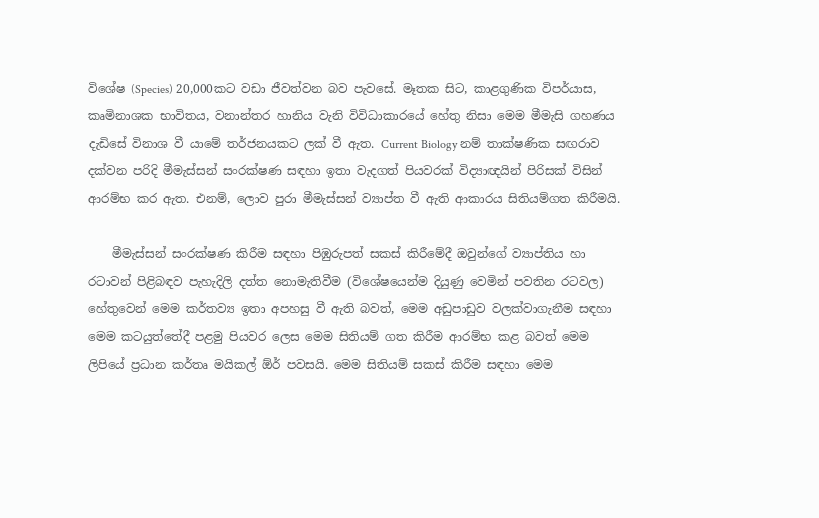විශේෂ (Species) 20,000කට වඩා ජීවත්වන බව පැවසේ. මෑතක සිට, කාළගුණික විපර්යාස, කෘමිනාශක භාවිතය, වනාන්තර හානිය වැනි විවිධාකාරයේ හේතු නිසා මෙම මීමැසි ගහණය දැඩිසේ විනාශ වී යාමේ තර්ජනයකට ලක් වී ඇත. Current Biology නම් තාක්ෂණික සඟරාව දක්වන පරිදි මීමැස්සන් සංරක්ෂණ සඳහා ඉතා වැදගත් පියවරක් විද්‍යාඥයින් පිරිසක් විසින් ආරම්භ කර ඇත. එනම්, ලොව පුරා මීමැස්සන් ව්‍යාප්ත වී ඇති ආකාරය සිතියම්ගත කිරීමයි.

    මීමැස්සන් සංරක්ෂණ කිරීම සඳහා පිඹුරුපත් සකස් කිරීමේදී ඔවුන්ගේ ව්‍යාප්තිය හා රටාවන් පිළිබඳව පැහැදිලි දත්ත නොමැතිවීම (විශේෂයෙන්ම දියුණු වෙමින් පවතින රටවල) හේතුවෙන් මෙම කර්තව්‍ය ඉතා අපහසු වී ඇති බවත්, මෙම අඩුපාඩුව වලක්වාගැනීම සඳහා මෙම කටයුත්තේදී පළමු පියවර ලෙස මෙම සිතියම් ගත කිරීම ආරම්භ කළ බවත් මෙම ලිපියේ ප්‍රධාන කර්තෘ මයිකල් ඕර් පවසයි. මෙම සිතියම් සකස් කිරීම සඳහා මෙම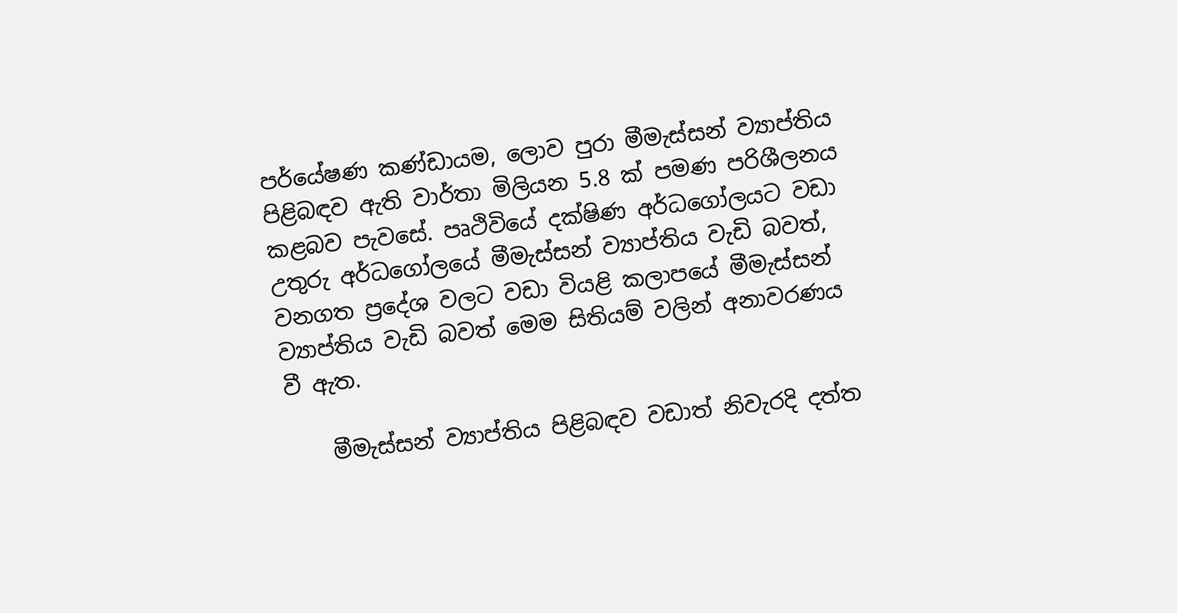පර්යේෂණ කණ්ඩායම, ලොව පුරා මීමැස්සන් ව්‍යාප්තිය පිළිබඳව ඇති වාර්තා මිලියන 5.8 ක් පමණ පරිශීලනය කළබව පැවසේ. පෘථිවියේ දක්ෂිණ අර්ධගෝලයට වඩා උතුරු අර්ධගෝලයේ මීමැස්සන් ව්‍යාප්තිය වැඩි බවත්, වනගත ප්‍රදේශ වලට වඩා වියළි කලාපයේ මීමැස්සන් ව්‍යාප්තිය වැඩි බවත් මෙම සිතියම් වලින් අනාවරණය වී ඇත.

    මීමැස්සන් ව්‍යාප්තිය පිළිබඳව වඩාත් නිවැරදි දත්ත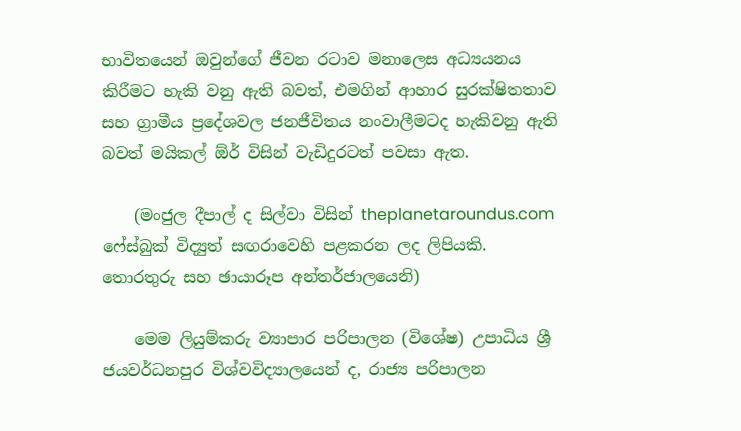භාවිතයෙන් ඔවුන්ගේ ජීවන රටාව මනාලෙස අධ්‍යයනය කිරීමට හැකි වනු ඇති බවත්, එමගින් ආහාර සුරක්ෂිතතාව සහ ග්‍රාමීය ප්‍රදේශවල ජනජීවිතය නංවාලීමටද හැකිවනු ඇති බවත් මයිකල් ඕර් විසින් වැඩිදුරටත් පවසා ඇත.

    (මංජුල දීපාල් ද සිල්වා විසින් theplanetaroundus.com ෆේස්බුක් විද්‍යුත් සඟරාවෙහි පළකරන ලද ලිපියකි. තොරතුරු සහ ඡායාරූප අන්තර්ජාලයෙනි)

    මෙම ලියුම්කරු ව්‍යාපාර පරිපාලන (විශේෂ) උපාධිය ශ්‍රී ජයවර්ධනපුර විශ්වවිද්‍යාලයෙන් ද, රාජ්‍ය පරිපාලන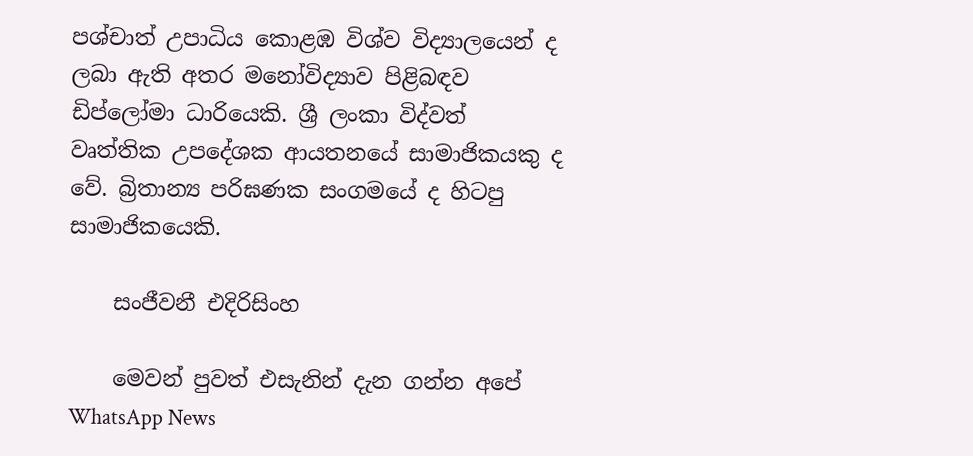පශ්චාත් උපාධිය කොළඹ විශ්ව විද්‍යාලයෙන් ද ලබා ඇති අතර මනෝවිද්‍යාව පිළිබඳව ඩිප්ලෝමා ධාරියෙකි. ශ්‍රී ලංකා විද්වත් වෘත්තික උපදේශක ආයතනයේ සාමාජිකයකු ද වේ. බ්‍රිතාන්‍ය පරිඝණක සංගමයේ ද හිටපු සාමාජිකයෙකි.

    සංජීවනී එදිරිසිංහ

    මෙවන් පුවත් එසැනින් දැන ගන්න අපේ WhatsApp News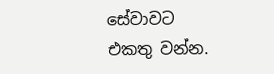සේවාවට එකතු වන්න.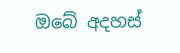ඔබේ අදහස්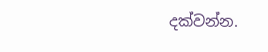දක්වන්න.